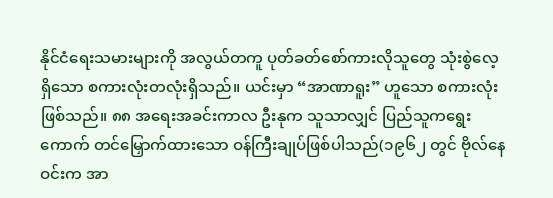နိုင်ငံရေးသမားများကို အလွယ်တကူ ပုတ်ခတ်စော်ကားလိုသူတွေ သုံးစွဲလေ့ရှိသော စကားလုံးတလုံးရှိသည်။ ယင်းမှာ “အာဏာရူး” ဟူသော စကားလုံးဖြစ်သည်။ ၈၈ အရေးအခင်းကာလ ဦးနုက သူသာလျှင် ပြည်သူကရွေးကောက် တင်မြှောက်ထားသော ဝန်ကြီးချုပ်ဖြစ်ပါသည်(၁၉၆၂ တွင် ဗိုလ်နေဝင်းက အာ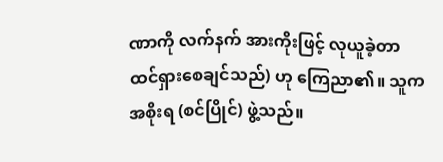ဏာကို လက်နက် အားကိုးဖြင့် လုယူခဲ့တာ ထင်ရှားစေချင်သည်) ဟု ကြေညာ၏။ သူက အစိုးရ (စင်ပြိုင်) ဖွဲ့သည်။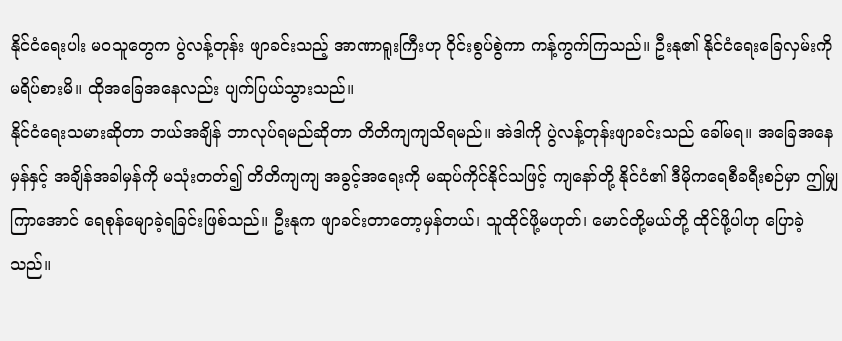နိုင်ငံရေးပါး မဝသူတွေက ပွဲလန့်တုန်း ဖျာခင်းသည့် အာဏာရူးကြီးဟု ဝိုင်းစွပ်စွဲကာ ကန့်ကွက်ကြသည်။ ဦးနု၏ နိုင်ငံရေးခြေလှမ်းကို မရိပ်စားမိ။ ထိုအခြေအနေလည်း ပျက်ပြယ်သွားသည်။
နိုင်ငံရေးသမားဆိုတာ ဘယ်အချိန် ဘာလုပ်ရမည်ဆိုတာ တိတိကျကျသိရမည်။ အဲဒါကို ပွဲလန့်တုန်းဖျာခင်းသည် ခေါ်မရ။ အခြေအနေမှန်နှင့် အချိန်အခါမှန်ကို မသုံးတတ်၍ တိတိကျကျ အခွင့်အရေးကို မဆုပ်ကိုင်နိုင်သဖြင့် ကျနော်တို့ နိုင်ငံ၏ ဒီမိုကရေစီခရီးစဉ်မှာ ဤမျှကြာအောင် ရေစုန်မျောခဲ့ရခြင်းဖြစ်သည်။ ဦးနုက ဖျာခင်းတာတော့မှန်တယ်၊ သူထိုင်ဖို့မဟုတ်၊ မောင်တို့မယ်တို့ ထိုင်ဖို့ပါဟု ပြောခဲ့သည်။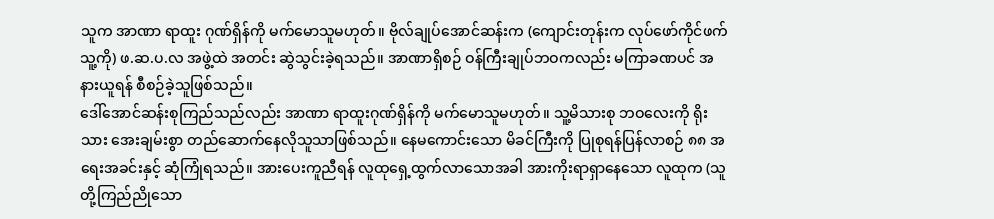သူက အာဏာ ရာထူး ဂုဏ်ရှိန်ကို မက်မောသူမဟုတ်။ ဗိုလ်ချုပ်အောင်ဆန်းက (ကျောင်းတုန်းက လုပ်ဖော်ကိုင်ဖက် သူ့ကို) ဖ.ဆ.ပ.လ အဖွဲ့ထဲ အတင်း ဆွဲသွင်းခဲ့ရသည်။ အာဏာရှိစဉ် ဝန်ကြီးချုပ်ဘဝကလည်း မကြာခဏပင် အနားယူရန် စီစဉ်ခဲ့သူဖြစ်သည်။
ဒေါ်အောင်ဆန်းစုကြည်သည်လည်း အာဏာ ရာထူးဂုဏ်ရှိန်ကို မက်မောသူမဟုတ်။ သူ့မိသားစု ဘဝလေးကို ရိုးသား အေးချမ်းစွာ တည်ဆောက်နေလိုသူသာဖြစ်သည်။ နေမကောင်းသော မိခင်ကြီးကို ပြုစုရန်ပြန်လာစဉ် ၈၈ အရေးအခင်းနှင့် ဆုံကြုံရသည်။ အားပေးကူညီရန် လူထုရှေ့ထွက်လာသောအခါ အားကိုးရာရှာနေသော လူထုက (သူတို့ကြည်ညိုသော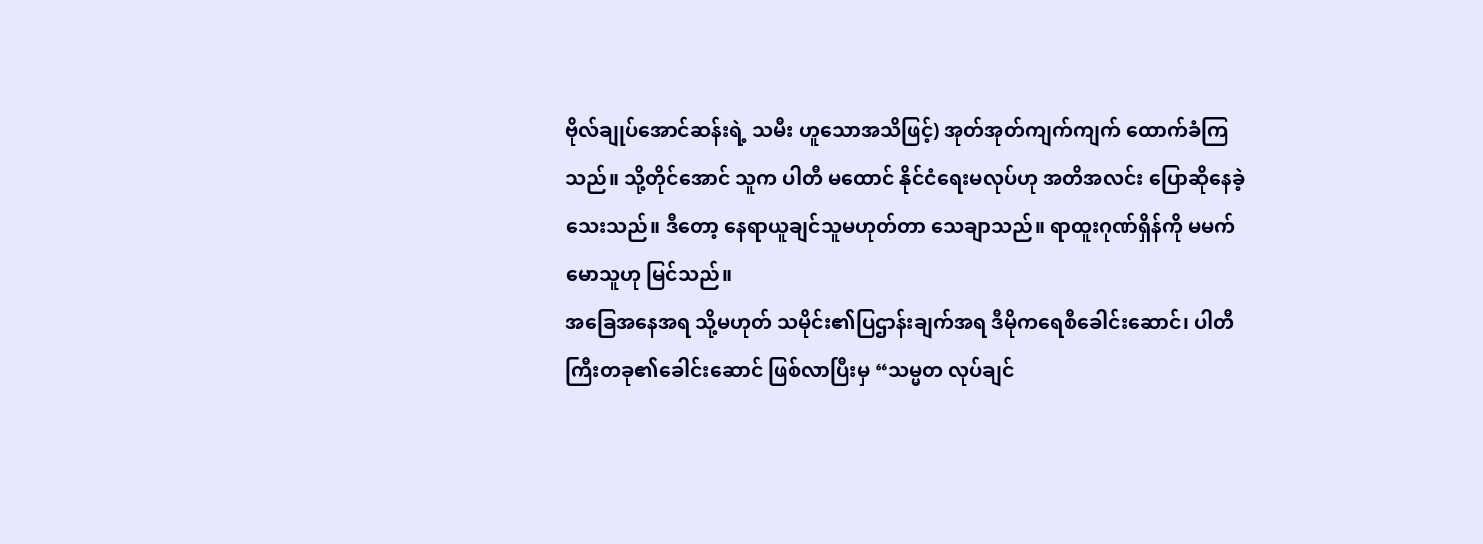ဗိုလ်ချုပ်အောင်ဆန်းရဲ့ သမီး ဟူသောအသိဖြင့်) အုတ်အုတ်ကျက်ကျက် ထောက်ခံကြသည်။ သို့တိုင်အောင် သူက ပါတီ မထောင် နိုင်ငံရေးမလုပ်ဟု အတိအလင်း ပြောဆိုနေခဲ့သေးသည်။ ဒီတော့ နေရာယူချင်သူမဟုတ်တာ သေချာသည်။ ရာထူးဂုဏ်ရှိန်ကို မမက်မောသူဟု မြင်သည်။
အခြေအနေအရ သို့မဟုတ် သမိုင်း၏ပြဌာန်းချက်အရ ဒီမိုကရေစီခေါင်းဆောင်၊ ပါတီကြီးတခု၏ခေါင်းဆောင် ဖြစ်လာပြီးမှ “သမ္မတ လုပ်ချင်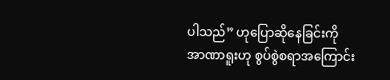ပါသည်” ဟုပြောဆိုနေခြင်းကို အာဏာရူးဟု စွပ်စွဲစရာအကြောင်း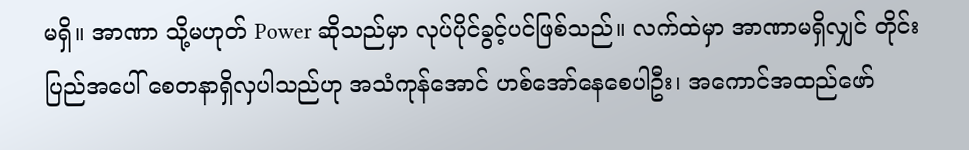မရှိ။ အာဏာ သို့မဟုတ် Power ဆိုသည်မှာ လုပ်ပိုင်ခွင့်ပင်ဖြစ်သည်။ လက်ထဲမှာ အာဏာမရှိလျှင် တိုင်းပြည်အပေါ် စေတနာရှိလှပါသည်ဟု အသံကုန်အောင် ဟစ်အော်နေစေပါဦး၊ အကောင်အထည်ဖော်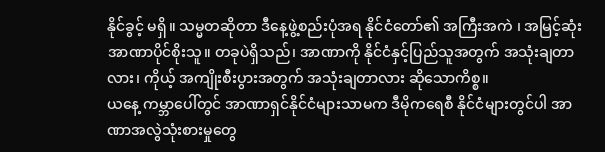နိုင်ခွင့် မရှိ။ သမ္မတဆိုတာ ဒီနေ့ဖွဲ့စည်းပုံအရ နိုင်ငံတော်၏ အကြီးအကဲ ၊ အမြင့်ဆုံးအာဏာပိုင်စိုးသူ။ တခုပဲရှိသည်၊ အာဏာကို နိုင်ငံနှင့်ပြည်သူအတွက် အသုံးချတာလား၊ ကိုယ့် အကျိုးစီးပွားအတွက် အသုံးချတာလား ဆိုသောကိစ္စ။
ယနေ့ ကမ္ဘာပေါ်တွင် အာဏာရှင်နိုင်ငံများသာမက ဒီမိုကရေစီ နိုင်ငံများတွင်ပါ အာဏာအလွဲသုံးစားမှုတွေ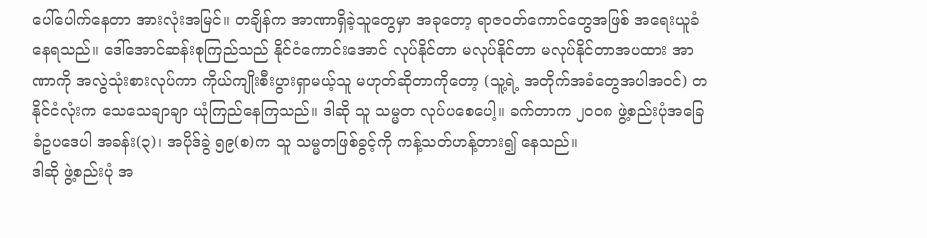ပေါ်ပေါက်နေတာ အားလုံးအမြင်။ တချိန်က အာဏာရှိခဲ့သူတွေမှာ အခုတော့ ရာဇဝတ်ကောင်တွေအဖြစ် အရေးယူခံနေရသည်။ ဒေါ်အောင်ဆန်းစုကြည်သည် နိုင်ငံကောင်းအောင် လုပ်နိုင်တာ မလုပ်နိုင်တာ မလုပ်နိုင်တာအပထား အာဏာကို အလွဲသုံးစားလုပ်ကာ ကိုယ်ကျိုးစီးပွားရှာမယ့်သူ မဟုတ်ဆိုတာကိုတော့ (သူ့ရဲ့ အတိုက်အခံတွေအပါအဝင်) တနိုင်ငံလုံးက သေသေချာချာ ယုံကြည်နေကြသည်။ ဒါဆို သူ သမ္မတ လုပ်ပစေပေါ့။ ခက်တာက ၂၀၀၈ ဖွဲ့စည်းပုံအခြေခံဥပဒေပါ အခန်း(၃)၊ အပိုဒ်ခွဲ ၅၉(စ)က သူ သမ္မတဖြစ်ခွင့်ကို ကန့်သတ်ဟန့်တား၍ နေသည်။
ဒါဆို ဖွဲ့စည်းပုံ အ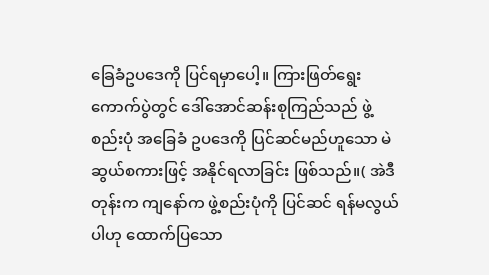ခြေခံဥပဒေကို ပြင်ရမှာပေါ့။ ကြားဖြတ်ရွေးကောက်ပွဲတွင် ဒေါ်အောင်ဆန်းစုကြည်သည် ဖွဲ့စည်းပုံ အခြေခံ ဥပဒေကို ပြင်ဆင်မည်ဟူသော မဲဆွယ်စကားဖြင့် အနိုင်ရလာခြင်း ဖြစ်သည်။( အဲဒီတုန်းက ကျနော်က ဖွဲ့စည်းပုံကို ပြင်ဆင် ရန်မလွယ်ပါဟု ထောက်ပြသော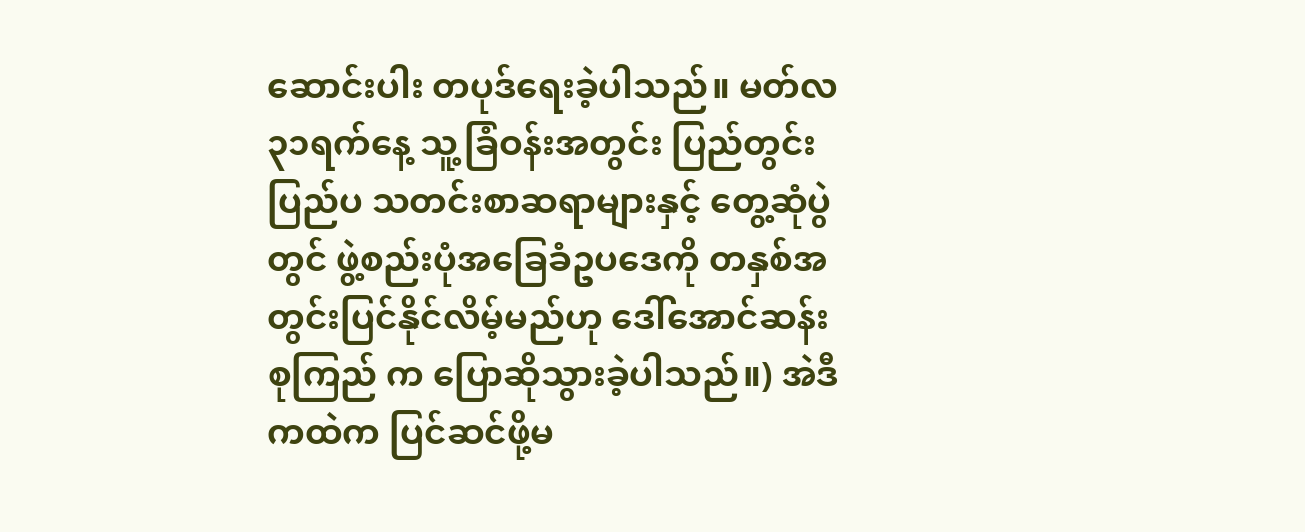ဆောင်းပါး တပုဒ်ရေးခဲ့ပါသည်။ မတ်လ ၃၁ရက်နေ့ သူ့ခြံဝန်းအတွင်း ပြည်တွင်းပြည်ပ သတင်းစာဆရာများနှင့် တွေ့ဆုံပွဲတွင် ဖွဲ့စည်းပုံအခြေခံဥပဒေကို တနှစ်အတွင်းပြင်နိုင်လိမ့်မည်ဟု ဒေါ်အောင်ဆန်းစုကြည် က ပြောဆိုသွားခဲ့ပါသည်။) အဲဒီ ကထဲက ပြင်ဆင်ဖို့မ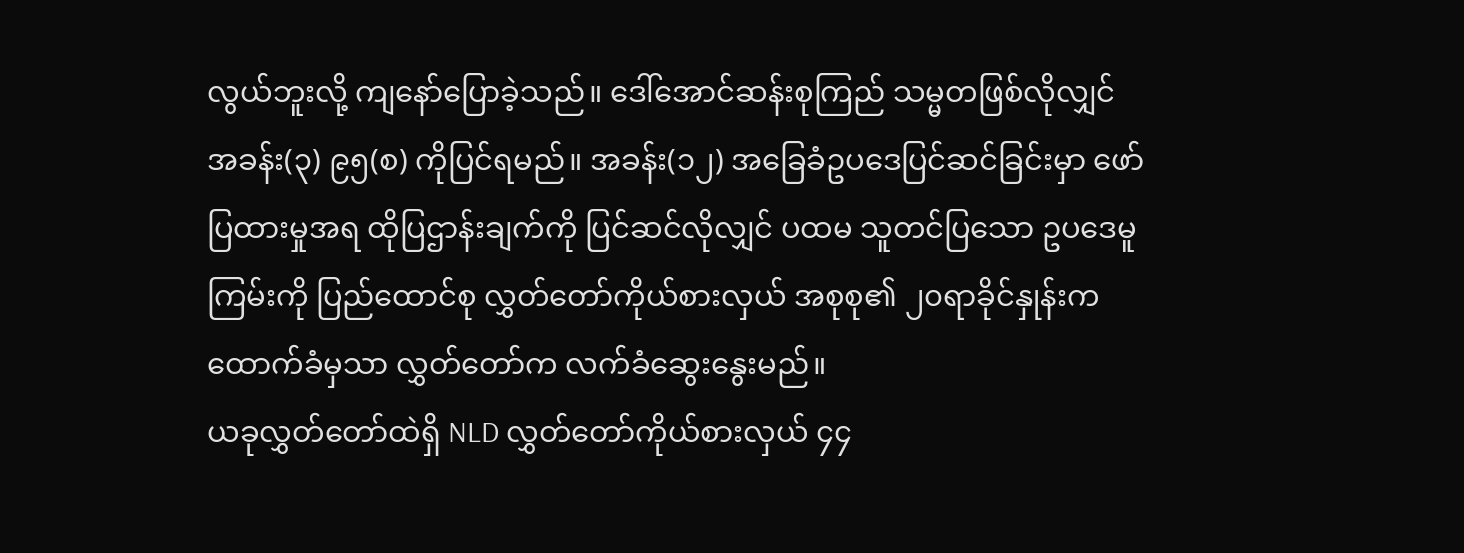လွယ်ဘူးလို့ ကျနော်ပြောခဲ့သည်။ ဒေါ်အောင်ဆန်းစုကြည် သမ္မတဖြစ်လိုလျှင် အခန်း(၃) ၉၅(စ) ကိုပြင်ရမည်။ အခန်း(၁၂) အခြေခံဥပဒေပြင်ဆင်ခြင်းမှာ ဖော်ပြထားမှုအရ ထိုပြဌာန်းချက်ကို ပြင်ဆင်လိုလျှင် ပထမ သူတင်ပြသော ဥပဒေမူကြမ်းကို ပြည်ထောင်စု လွှတ်တော်ကိုယ်စားလှယ် အစုစု၏ ၂၀ရာခိုင်နှုန်းက ထောက်ခံမှသာ လွှတ်တော်က လက်ခံဆွေးနွေးမည်။
ယခုလွှတ်တော်ထဲရှိ NLD လွှတ်တော်ကိုယ်စားလှယ် ၄၄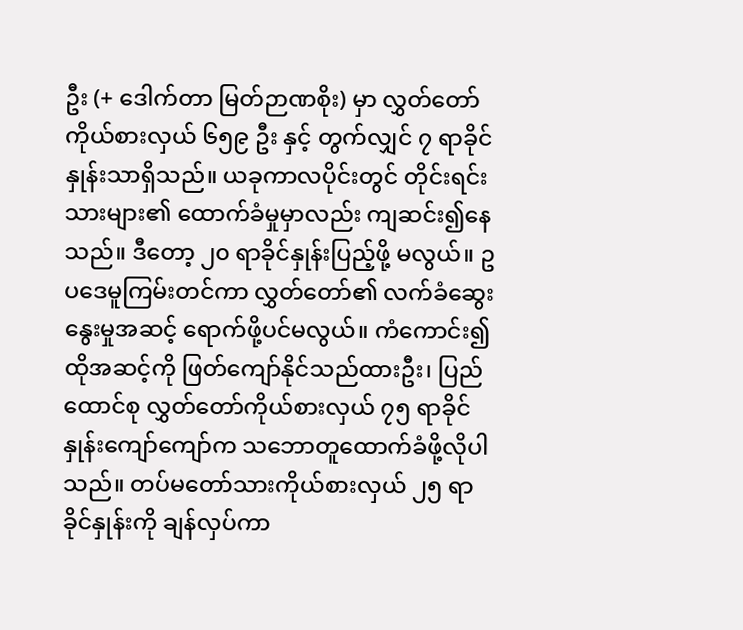ဦး (+ ဒေါက်တာ မြတ်ဉာဏစိုး) မှာ လွှတ်တော်ကိုယ်စားလှယ် ၆၅၉ ဦး နှင့် တွက်လျှင် ၇ ရာခိုင်နှုန်းသာရှိသည်။ ယခုကာလပိုင်းတွင် တိုင်းရင်းသားများ၏ ထောက်ခံမှုမှာလည်း ကျဆင်း၍နေသည်။ ဒီတော့ ၂၀ ရာခိုင်နှုန်းပြည့်ဖို့ မလွယ်။ ဥပဒေမူကြမ်းတင်ကာ လွှတ်တော်၏ လက်ခံဆွေးနွေးမှုအဆင့် ရောက်ဖို့ပင်မလွယ်။ ကံကောင်း၍ ထိုအဆင့်ကို ဖြတ်ကျော်နိုင်သည်ထားဦး၊ ပြည်ထောင်စု လွှတ်တော်ကိုယ်စားလှယ် ၇၅ ရာခိုင်နှုန်းကျော်ကျော်က သဘောတူထောက်ခံဖို့လိုပါသည်။ တပ်မတော်သားကိုယ်စားလှယ် ၂၅ ရာခိုင်နှုန်းကို ချန်လှပ်ကာ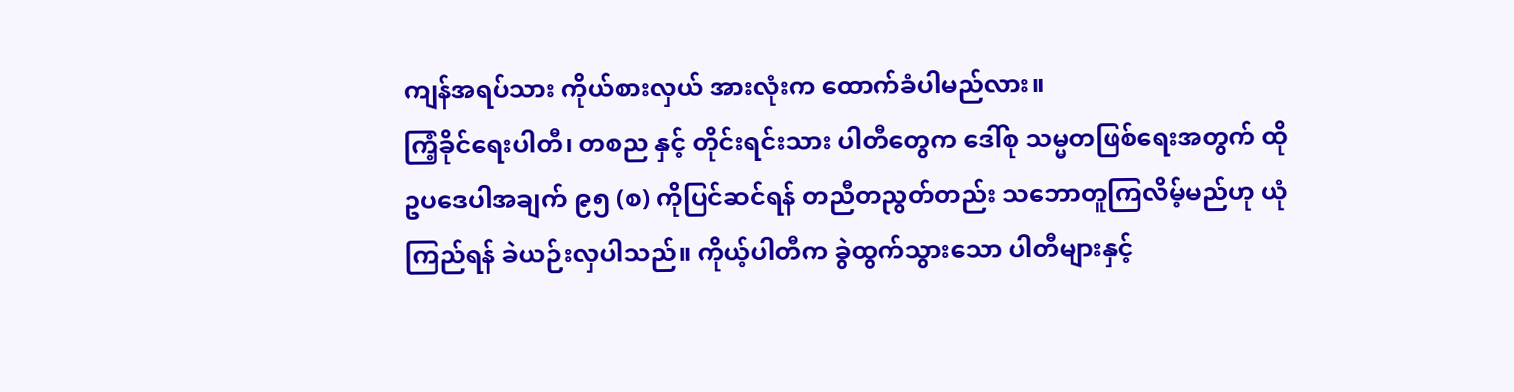ကျန်အရပ်သား ကိုယ်စားလှယ် အားလုံးက ထောက်ခံပါမည်လား။
ကြံ့ခိုင်ရေးပါတီ၊ တစည နှင့် တိုင်းရင်းသား ပါတီတွေက ဒေါ်စု သမ္မတဖြစ်ရေးအတွက် ထိုဥပဒေပါအချက် ၉၅ (စ) ကိုပြင်ဆင်ရန် တညီတညွတ်တည်း သဘောတူကြလိမ့်မည်ဟု ယုံကြည်ရန် ခဲယဉ်းလှပါသည်။ ကိုယ့်ပါတီက ခွဲထွက်သွားသော ပါတီများနှင့်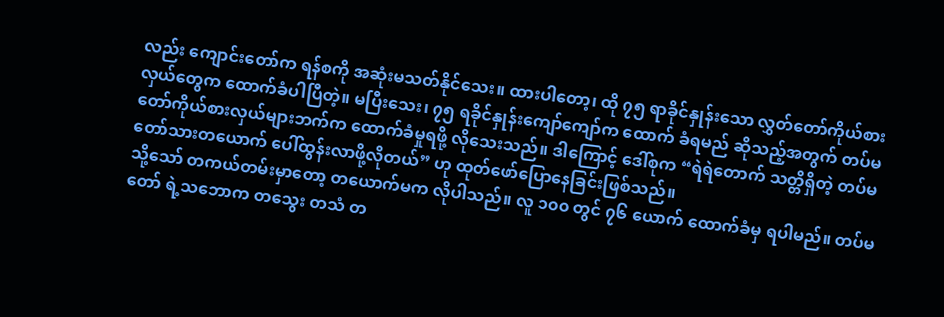လည်း ကျောင်းတော်က ရန်စကို အဆုံးမသတ်နိုင်သေး။ ထားပါတော့၊ ထို ၇၅ ရာခိုင်နှုန်းသော လွှတ်တော်ကိုယ်စားလှယ်တွေက ထောက်ခံပါပြီတဲ့။ မပြီးသေး၊ ၇၅ ရခိုင်နှုန်းကျော်ကျော်က ထောက် ခံရမည် ဆိုသည့်အတွက် တပ်မတော်ကိုယ်စားလှယ်များဘက်က ထောက်ခံမှုရဖို့ လိုသေးသည်။ ဒါကြောင့် ဒေါ်စုက “ရဲရဲတောက် သတ္တိရှိတဲ့ တပ်မတော်သားတယောက် ပေါ်ထွန်းလာဖို့လိုတယ်” ဟု ထုတ်ဖော်ပြောနေခြင်းဖြစ်သည်။
သို့သော် တကယ်တမ်းမှာတော့ တယောက်မက လိုပါသည်။ လူ ၁၀၀ တွင် ၇၆ ယောက် ထောက်ခံမှ ရပါမည်။ တပ်မတော် ရဲ့သဘောက တသွေး တသံ တ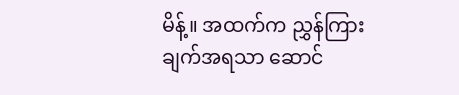မိန့်။ အထက်က ညွှန်ကြားချက်အရသာ ဆောင်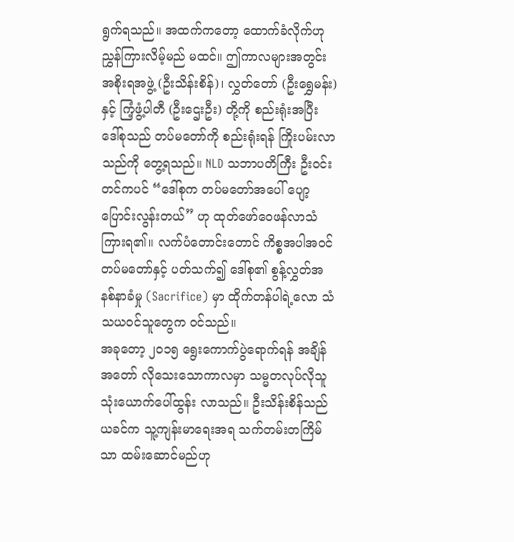ရွက်ရသည်။ အထက်ကတော့ ထောက်ခံလိုက်ဟု ညွှန်ကြားလိမ့်မည် မထင်။ ဤကာလများအတွင်း အစိုးရအဖွဲ့ (ဦးသိန်းစိန်)၊ လွှတ်တော် (ဦးရွှေမန်း) နှင့် ကြံ့ဖွံ့ပါတီ (ဦးဌေးဦး) တို့ကို စည်းရုံးအပြီး ဒေါ်စုသည် တပ်မတော်ကို စည်းရုံးရန် ကြိုးပမ်းလာသည်ကို တွေ့ရသည်။ NLD သဘာပတိကြီး ဦးဝင်းတင်ကပင် “ဒေါ်စုက တပ်မတော်အပေါ် ပျော့ပြောင်းလွန်းတယ်” ဟု ထုတ်ဖော်ဝေဖန်လာသံ ကြားရ၏။ လက်ပံတောင်းတောင် ကိစ္စအပါအဝင် တပ်မတော်နှင့် ပတ်သက်၍ ဒေါ်စု၏ စွန့်လွှတ်အနစ်နာခံမှု (Sacrifice) မှာ ထိုက်တန်ပါရဲ့လော သံသယဝင်သူတွေက ဝင်သည်။
အခုတော့ ၂၀၁၅ ရွေးကောက်ပွဲရောက်ရန် အချိန်အတော် လိုသေးသောကာလမှာ သမ္မတလုပ်လိုသူ သုံးယောက်ပေါ်ထွန်း လာသည်။ ဦးသိန်းစိန်သည် ယခင်က သူ့ကျန်းမာရေးအရ သက်တမ်းတကြိမ်သာ ထမ်းဆောင်မည်ဟု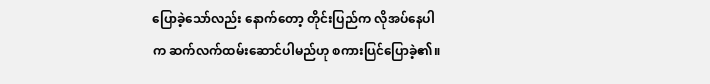ပြောခဲ့သော်လည်း နောက်တော့ တိုင်းပြည်က လိုအပ်နေပါက ဆက်လက်ထမ်းဆောင်ပါမည်ဟု စကားပြင်ပြောခဲ့၏။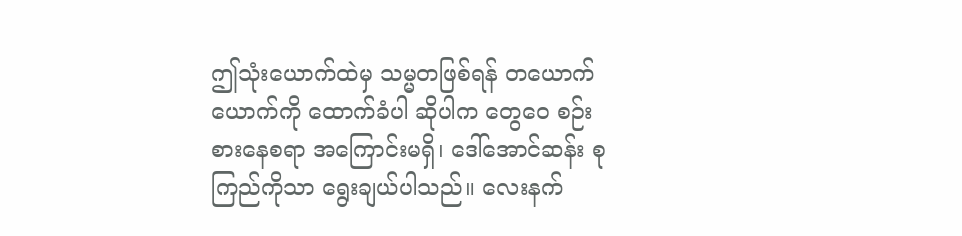ဤသုံးယောက်ထဲမှ သမ္မတဖြစ်ရန် တယောက်ယောက်ကို ထောက်ခံပါ ဆိုပါက တွေဝေ စဉ်းစားနေစရာ အကြောင်းမရှိ၊ ဒေါ်အောင်ဆန်း စုကြည်ကိုသာ ရွေးချယ်ပါသည်။ လေးနက်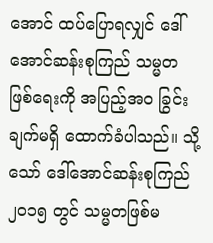အောင် ထပ်ပြောရလျှင် ဒေါ်အောင်ဆန်းစုကြည် သမ္မတဖြစ်ရေးကို အပြည့်အ၀ ခြွင်းချက်မရှိ ထောက်ခံပါသည်။ သို့သော် ဒေါ်အောင်ဆန်းစုကြည် ၂၀၁၅ တွင် သမ္မတဖြစ်မ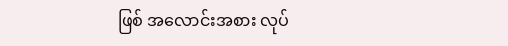ဖြစ် အလောင်းအစား လုပ်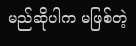မည်ဆိုပါက မဖြစ်တဲ့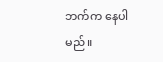ဘက်က နေပါမည်။